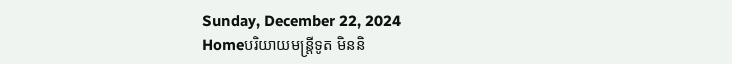Sunday, December 22, 2024
Homeបរិយាយមន្ត្រីទូត មិននិ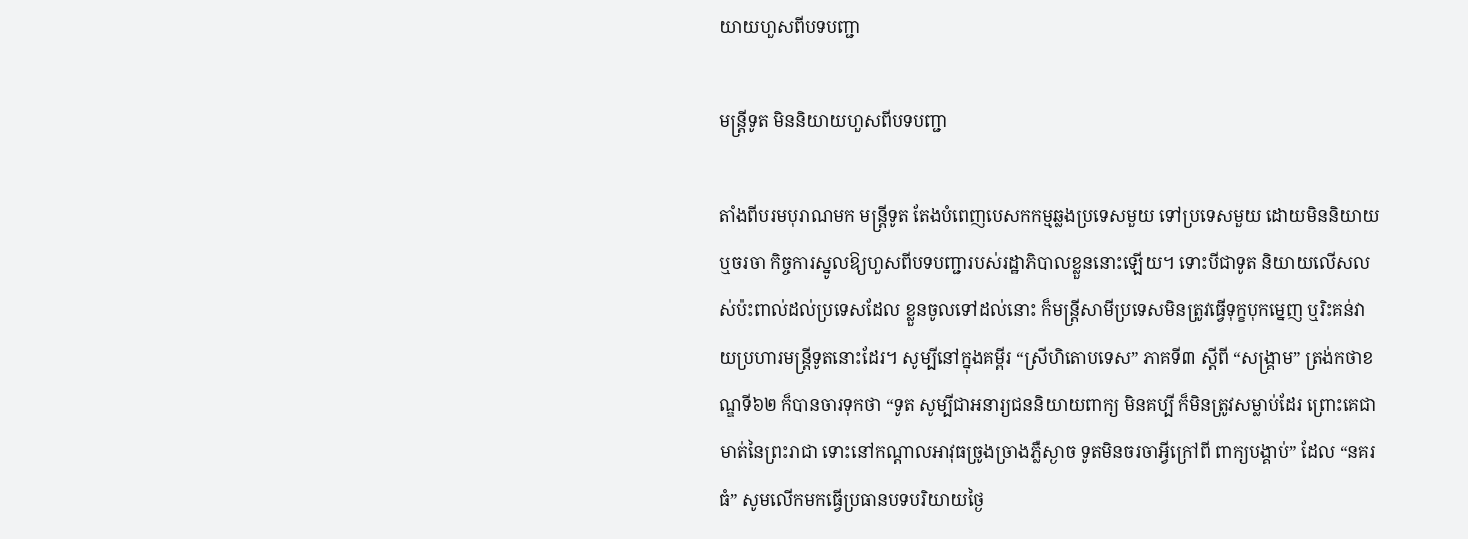យាយហួសពីបទបញ្ជា

មន្ត្រីទូត មិននិយាយហួសពីបទបញ្ជា

តាំងពីបរមបុរាណមក មន្ត្រីទូត តែងបំពេញបេសកកម្មឆ្លងប្រទេសមួយ ទៅប្រទេសមួយ ដោយមិននិយាយ ឬចរចា កិច្ចការស្នូលឱ្យហួសពីបទបញ្ជារបស់រដ្ឋាភិបាលខ្លួននោះឡើយ។ ទោះបីជាទូត និយាយលើសលស់ប៉ះពាល់ដល់ប្រទេសដែល ខ្លួនចូលទៅដល់នោះ ក៏មន្ត្រីសាមីប្រទេសមិនត្រូវធ្វើទុក្ខបុកម្នេញ ឬរិះគន់វាយប្រហារមន្ត្រីទូតនោះដែរ។ សូម្បីនៅក្នុងគម្ពីរ “ស្រីហិតោបទេស” ភាគទី៣ ស្តីពី “សង្គ្រាម” ត្រង់កថាខណ្ឌទី៦២ ក៏បានចារទុកថា “ទូត សូម្បីជាអនារ្យជននិយាយពាក្យ មិនគប្បី ក៏មិនត្រូវសម្លាប់ដែរ ព្រោះគេជាមាត់នៃព្រះរាជា ទោះនៅកណ្តាលអាវុធច្រូងច្រាងភ្លឺស្ងាច ទូតមិនចរចាអ្វីក្រៅពី ពាក្យបង្គាប់” ដែល “នគរធំ” សូមលើកមកធ្វើប្រធានបទបរិយាយថ្ងៃ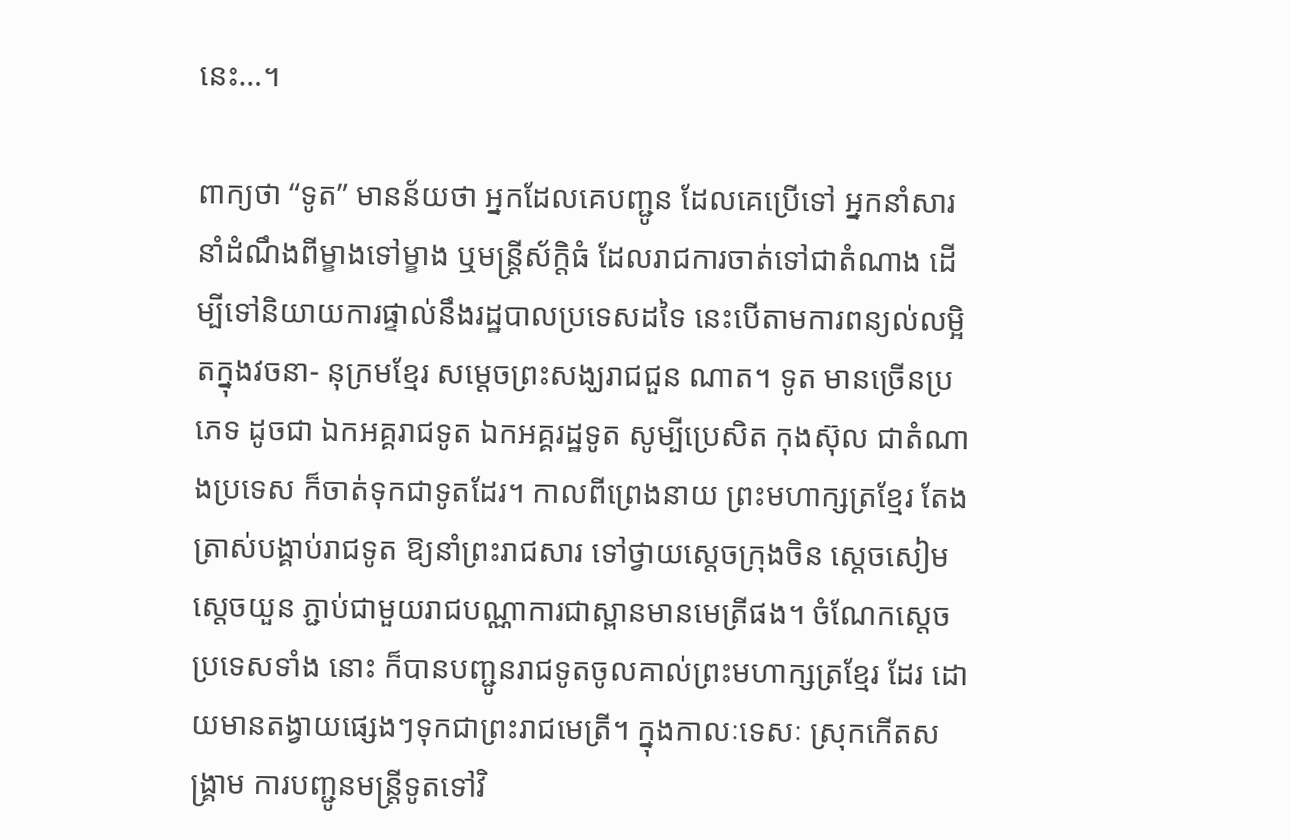នេះ…។

ពាក្យថា “ទូត” មានន័យថា អ្នកដែលគេបញ្ជូន ដែលគេប្រើទៅ អ្នកនាំសារ នាំដំណឹងពីម្ខាងទៅម្ខាង ឬមន្ត្រីស័ក្តិធំ ដែលរាជការចាត់ទៅជាតំណាង ដើម្បីទៅនិយាយការផ្ទាល់នឹងរដ្ឋបាលប្រទេសដទៃ នេះបើតាមការពន្យល់លម្អិតក្នុងវចនា- នុក្រមខ្មែរ សម្តេចព្រះសង្ឃរាជជួន ណាត។ ទូត មានច្រើនប្រភេទ ដូចជា ឯកអគ្គរាជទូត ឯកអគ្គរដ្ឋទូត សូម្បីប្រេសិត កុងស៊ុល ជាតំណាងប្រទេស ក៏ចាត់ទុកជាទូតដែរ។ កាលពីព្រេងនាយ ព្រះមហាក្សត្រខ្មែរ តែងត្រាស់បង្គាប់រាជទូត ឱ្យនាំព្រះរាជសារ ទៅថ្វាយស្តេចក្រុងចិន ស្តេចសៀម ស្តេចយួន ភ្ជាប់ជាមួយរាជបណ្ណាការជាស្ពានមានមេត្រីផង។ ចំណែកស្តេចប្រទេសទាំង នោះ ក៏បានបញ្ជូនរាជទូតចូលគាល់ព្រះមហាក្សត្រខ្មែរ ដែរ ដោយមានតង្វាយផ្សេងៗទុកជាព្រះរាជមេត្រី។ ក្នុងកាលៈទេសៈ ស្រុកកើតសង្គ្រាម ការបញ្ជូនមន្ត្រីទូតទៅវិ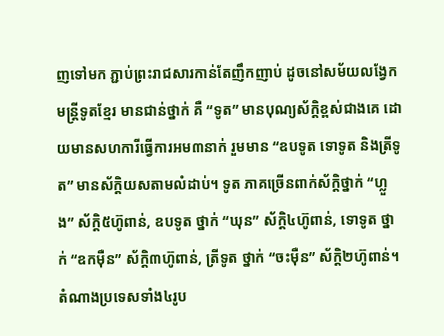ញទៅមក ភ្ជាប់ព្រះរាជសារកាន់តែញឹកញាប់ ដូចនៅសម័យលង្វែក មន្ត្រីទូតខ្មែរ មានជាន់ថ្នាក់ គឺ “ទូត” មានបុណ្យស័ក្តិខ្ពស់ជាងគេ ដោយមានសហការីធ្វើការអម៣នាក់ រួមមាន “ឧបទូត ទោទូត និងត្រីទូត” មានស័ក្តិយសតាមលំដាប់។ ទូត ភាគច្រើនពាក់ស័ក្តិថ្នាក់ “ហ្លួង” ស័ក្តិ៥ហ៊ូពាន់, ឧបទូត ថ្នាក់ “ឃុន” ស័ក្តិ៤ហ៊ូពាន់, ទោទូត ថ្នាក់ “ឧកម៉ឺន” ស័ក្តិ៣ហ៊ូពាន់, ត្រីទូត ថ្នាក់ “ចះម៉ឺន” ស័ក្តិ២ហ៊ូពាន់។ តំណាងប្រទេសទាំង៤រូប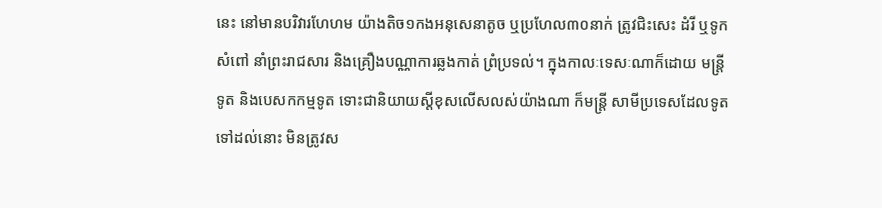នេះ នៅមានបរិវារហែហម យ៉ាងតិច១កងអនុសេនាតូច ឬប្រហែល៣០នាក់ ត្រូវជិះសេះ ដំរី ឬទូកសំពៅ នាំព្រះរាជសារ និងគ្រឿងបណ្ណាការឆ្លងកាត់ ព្រំប្រទល់។ ក្នុងកាលៈទេសៈណាក៏ដោយ មន្ត្រីទូត និងបេសកកម្មទូត ទោះជានិយាយស្តីខុសលើសលស់យ៉ាងណា ក៏មន្ត្រី សាមីប្រទេសដែលទូតទៅដល់នោះ មិនត្រូវស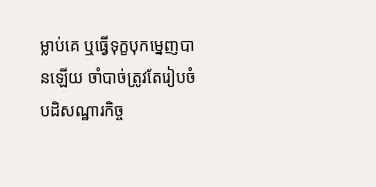ម្លាប់គេ ឬធ្វើទុក្ខបុកម្នេញបានឡើយ ចាំបាច់ត្រូវតែរៀបចំបដិសណ្ឋារកិច្ច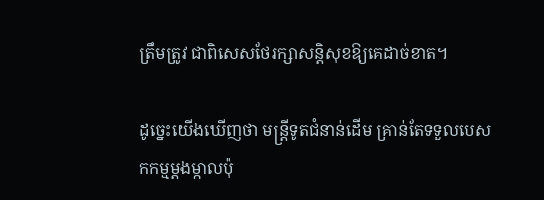ត្រឹមត្រូវ ជាពិសេសថែរក្សាសន្តិសុខឱ្យគេដាច់ខាត។

ដូច្នេះយើងឃើញថា មន្ត្រីទូតជំនាន់ដើម គ្រាន់តែទទួលបេសកកម្មម្តងម្កាលប៉ុ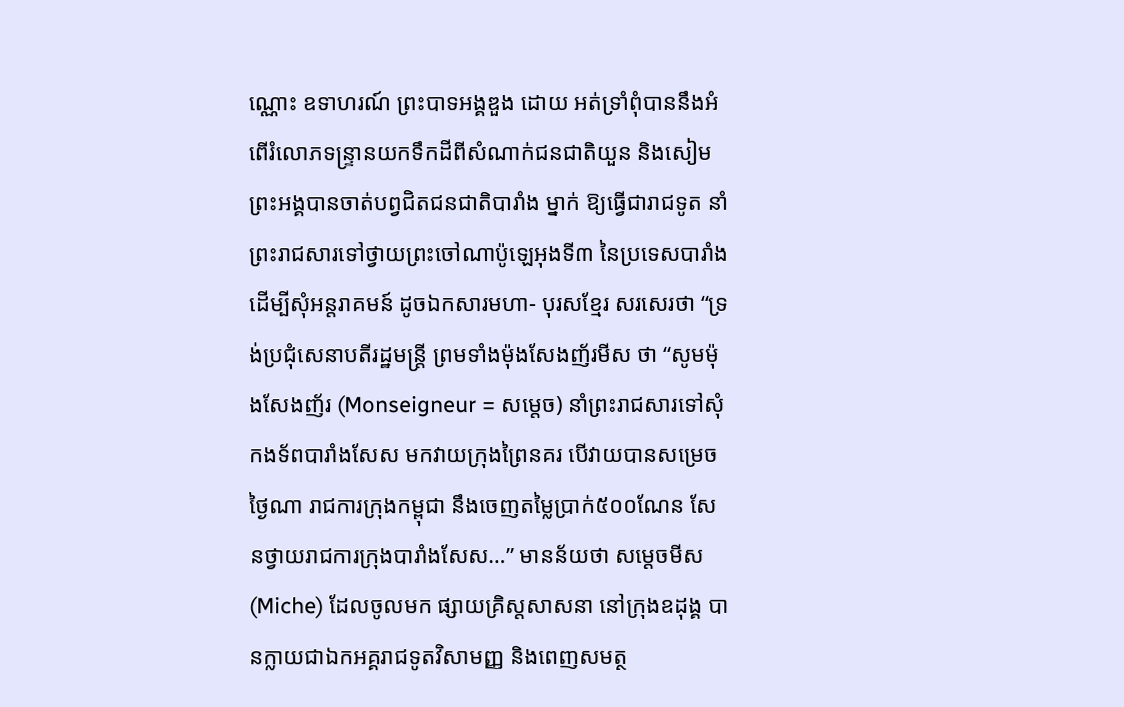ណ្ណោះ ឧទាហរណ៍ ព្រះបាទអង្គឌួង ដោយ អត់ទ្រាំពុំបាននឹងអំពើរំលោភទន្ទ្រានយកទឹកដីពីសំណាក់ជនជាតិយួន និងសៀម ព្រះអង្គបានចាត់បព្វជិតជនជាតិបារាំង ម្នាក់ ឱ្យធ្វើជារាជទូត នាំព្រះរាជសារទៅថ្វាយព្រះចៅណាប៉ូឡេអុងទី៣ នៃប្រទេសបារាំង ដើម្បីសុំអន្តរាគមន៍ ដូចឯកសារមហា- បុរសខ្មែរ សរសេរថា “ទ្រង់ប្រជុំសេនាបតីរដ្ឋមន្ត្រី ព្រមទាំងម៉ុងសែងញ័រមីស ថា “សូមម៉ុងសែងញ័រ (Monseigneur = សម្តេច) នាំព្រះរាជសារទៅសុំកងទ័ពបារាំងសែស មកវាយក្រុងព្រៃនគរ បើវាយបានសម្រេចថ្ងៃណា រាជការក្រុងកម្ពុជា នឹងចេញតម្លៃប្រាក់៥០០ណែន សែនថ្វាយរាជការក្រុងបារាំងសែស…” មានន័យថា សម្តេចមីស (Miche) ដែលចូលមក ផ្សាយគ្រិស្តសាសនា នៅក្រុងឧដុង្គ បានក្លាយជាឯកអគ្គរាជទូតវិសាមញ្ញ និងពេញសមត្ថ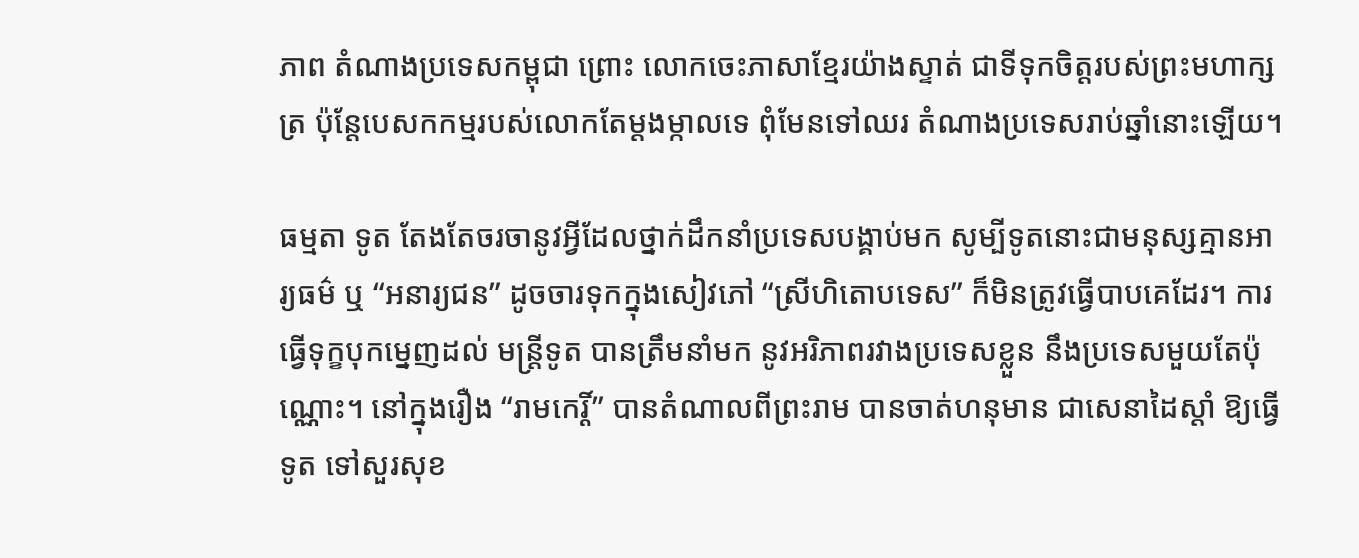ភាព តំណាងប្រទេសកម្ពុជា ព្រោះ លោកចេះភាសាខ្មែរយ៉ាងស្ទាត់ ជាទីទុកចិត្តរបស់ព្រះមហាក្សត្រ ប៉ុន្តែបេសកកម្មរបស់លោកតែម្តងម្កាលទេ ពុំមែនទៅឈរ តំណាងប្រទេសរាប់ឆ្នាំនោះឡើយ។

ធម្មតា ទូត តែងតែចរចានូវអ្វីដែលថ្នាក់ដឹកនាំប្រទេសបង្គាប់មក សូម្បីទូតនោះជាមនុស្សគ្មានអារ្យធម៌ ឬ “អនារ្យជន” ដូចចារទុកក្នុងសៀវភៅ “ស្រីហិតោបទេស” ក៏មិនត្រូវធ្វើបាបគេដែរ។ ការធ្វើទុក្ខបុកម្នេញដល់ មន្ត្រីទូត បានត្រឹមនាំមក នូវអរិភាពរវាងប្រទេសខ្លួន នឹងប្រទេសមួយតែប៉ុណ្ណោះ។ នៅក្នុងរឿង “រាមកេរ្តិ៍” បានតំណាលពីព្រះរាម បានចាត់ហនុមាន ជាសេនាដៃស្តាំ ឱ្យធ្វើទូត ទៅសួរសុខ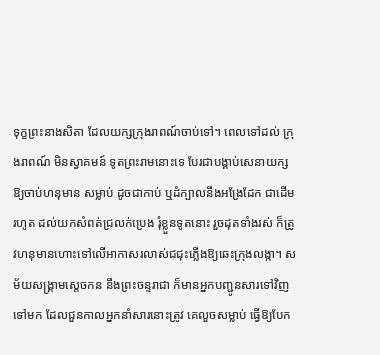ទុក្ខព្រះនាងសិតា ដែលយក្សក្រុងរាពណ៍ចាប់ទៅ។ ពេលទៅដល់ ក្រុងរាពណ៍ មិនស្វាគមន៍ ទូតព្រះរាមនោះទេ បែរជាបង្គាប់សេនាយក្សឱ្យចាប់ហនុមាន សម្លាប់ ដូចជាកាប់ ឬដំក្បាលនឹងអង្រែដែក ជាដើម រហូត ដល់យកសំពត់ជ្រលក់ប្រេង រុំខ្លួនទូតនោះ រួចដុតទាំងរស់ ក៏ត្រូវហនុមានហោះទៅលើអាកាសរលាស់ជជុះភ្លើងឱ្យឆេះក្រុងលង្កា។ សម័យសង្គ្រាមស្តេចកន នឹងព្រះចន្ទរាជា ក៏មានអ្នកបញ្ជូនសារទៅវិញទៅមក ដែលជួនកាលអ្នកនាំសារនោះត្រូវ គេលួចសម្លាប់ ធ្វើឱ្យបែក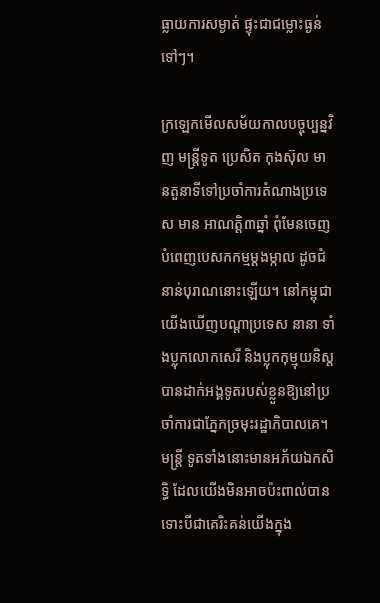ធ្លាយការសម្ងាត់ ផ្ទុះជាជម្លោះធ្ងន់ទៅៗ។

ក្រឡេកមើលសម័យកាលបច្ចុប្បន្នវិញ មន្ត្រីទូត ប្រេសិត កុងស៊ុល មានតួនាទីទៅប្រចាំការតំណាងប្រទេស មាន អាណត្តិ៣ឆ្នាំ ពុំមែនចេញបំពេញបេសកកម្មម្តងម្កាល ដូចជំនាន់បុរាណនោះឡើយ។ នៅកម្ពុជា យើងឃើញបណ្តាប្រទេស នានា ទាំងប្លុកលោកសេរី និងប្លុកកុម្មុយនិស្ត បានដាក់អង្គទូតរបស់ខ្លួនឱ្យនៅប្រចាំការជាភ្នែកច្រមុះរដ្ឋាភិបាលគេ។ មន្ត្រី ទូតទាំងនោះមានអភ័យឯកសិទ្ធិ ដែលយើងមិនអាចប៉ះពាល់បាន ទោះបីជាគេរិះគន់យើងក្នុង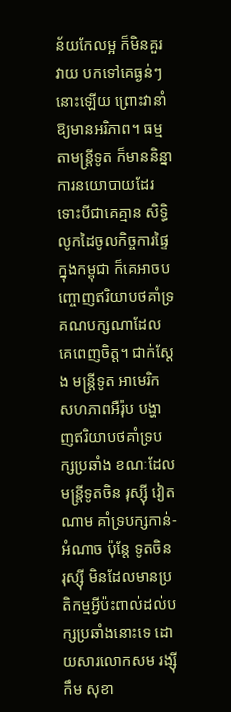ន័យកែលម្អ ក៏មិនគួរវាយ បកទៅគេធ្ងន់ៗនោះឡើយ ព្រោះវានាំឱ្យមានអរិភាព។ ធម្មតាមន្ត្រីទូត ក៏មាននិន្នាការនយោបាយដែរ ទោះបីជាគេគ្មាន សិទ្ធិលូកដៃចូលកិច្ចការផ្ទៃក្នុងកម្ពុជា ក៏គេអាចបញ្ចោញឥរិយាបថគាំទ្រគណបក្សណាដែលគេពេញចិត្ត។ ជាក់ស្តែង មន្ត្រីទូត អាមេរិក សហភាពអឺរ៉ុប បង្ហាញឥរិយាបថគាំទ្របក្សប្រឆាំង ខណៈដែលមន្ត្រីទូតចិន រុស្ស៊ី វៀតណាម គាំទ្របក្សកាន់- អំណាច ប៉ុន្តែ ទូតចិន រុស្ស៊ី មិនដែលមានប្រតិកម្មអ្វីប៉ះពាល់ដល់បក្សប្រឆាំងនោះទេ ដោយសារលោកសម រង្ស៊ី កឹម សុខា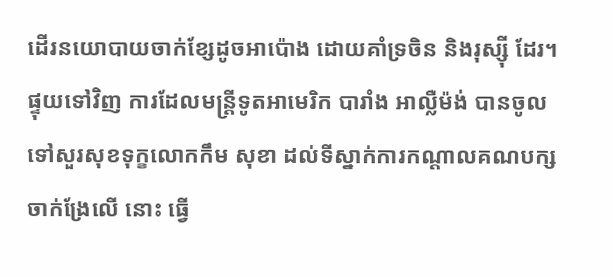ដើរនយោបាយចាក់ខ្សែដូចអាប៉ោង ដោយគាំទ្រចិន និងរុស្ស៊ី ដែរ។ ផ្ទុយទៅវិញ ការដែលមន្ត្រីទូតអាមេរិក បារាំង អាល្លឺម៉ង់ បានចូលទៅសួរសុខទុក្ខលោកកឹម សុខា ដល់ទីស្នាក់ការកណ្តាលគណបក្សចាក់ង្រែលើ នោះ ធ្វើ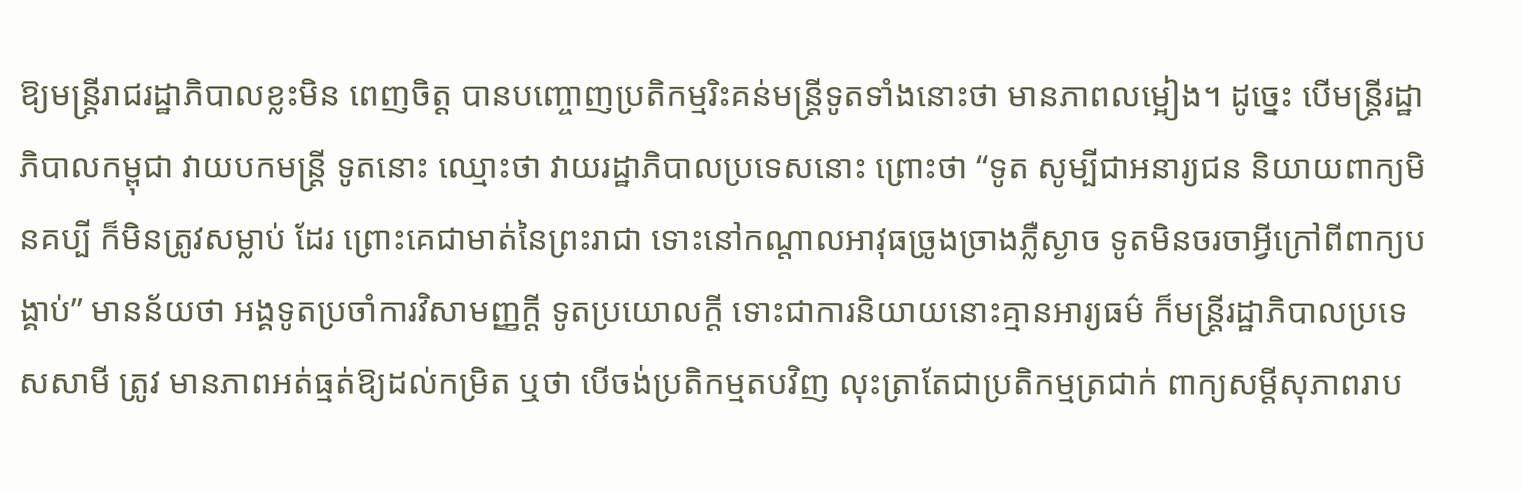ឱ្យមន្ត្រីរាជរដ្ឋាភិបាលខ្លះមិន ពេញចិត្ត បានបញ្ចោញប្រតិកម្មរិះគន់មន្ត្រីទូតទាំងនោះថា មានភាពលម្អៀង។ ដូច្នេះ បើមន្ត្រីរដ្ឋាភិបាលកម្ពុជា វាយបកមន្ត្រី ទូតនោះ ឈ្មោះថា វាយរដ្ឋាភិបាលប្រទេសនោះ ព្រោះថា “ទូត សូម្បីជាអនារ្យជន និយាយពាក្យមិនគប្បី ក៏មិនត្រូវសម្លាប់ ដែរ ព្រោះគេជាមាត់នៃព្រះរាជា ទោះនៅកណ្តាលអាវុធច្រូងច្រាងភ្លឺស្ងាច ទូតមិនចរចាអ្វីក្រៅពីពាក្យបង្គាប់” មានន័យថា អង្គទូតប្រចាំការវិសាមញ្ញក្តី ទូតប្រយោលក្តី ទោះជាការនិយាយនោះគ្មានអារ្យធម៌ ក៏មន្ត្រីរដ្ឋាភិបាលប្រទេសសាមី ត្រូវ មានភាពអត់ធ្មត់ឱ្យដល់កម្រិត ឬថា បើចង់ប្រតិកម្មតបវិញ លុះត្រាតែជាប្រតិកម្មត្រជាក់ ពាក្យសម្តីសុភាពរាប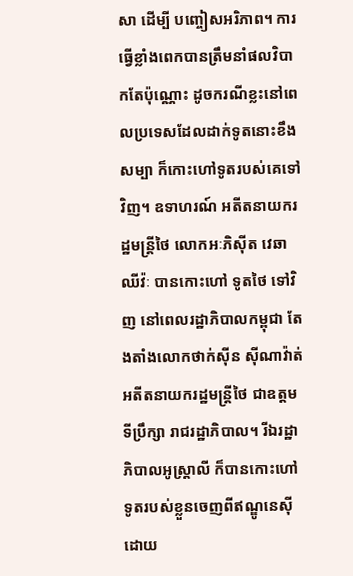សា ដើម្បី បញ្ចៀសអរិភាព។ ការធ្វើខ្លាំងពេកបានត្រឹមនាំផលវិបាកតែប៉ុណ្ណោះ ដូចករណីខ្លះនៅពេលប្រទេសដែលដាក់ទូតនោះខឹង សម្បា ក៏កោះហៅទូតរបស់គេទៅវិញ។ ឧទាហរណ៍ អតីតនាយករដ្ឋមន្ត្រីថៃ លោកអៈភិស៊ីត វេឆាឈីវ៉ៈ បានកោះហៅ ទូតថៃ ទៅវិញ នៅពេលរដ្ឋាភិបាលកម្ពុជា តែងតាំងលោកថាក់ស៊ីន ស៊ីណាវ៉ាត់ អតីតនាយករដ្ឋមន្ត្រីថៃ ជាឧត្តមទីប្រឹក្សា រាជរដ្ឋាភិបាល។ រីឯរដ្ឋាភិបាលអូស្ត្រាលី ក៏បានកោះហៅទូតរបស់ខ្លួនចេញពីឥណ្ឌូនេស៊ី ដោយ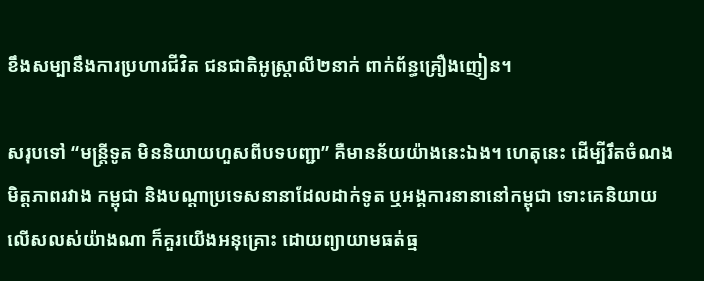ខឹងសម្បានឹងការប្រហារជីវិត ជនជាតិអូស្ត្រាលី២នាក់ ពាក់ព័ន្ធគ្រឿងញៀន។

សរុបទៅ “មន្ត្រីទូត មិននិយាយហួសពីបទបញ្ជា” គឺមានន័យយ៉ាងនេះឯង។ ហេតុនេះ ដើម្បីរឹតចំណងមិត្តភាពរវាង កម្ពុជា និងបណ្តាប្រទេសនានាដែលដាក់ទូត ឬអង្គការនានានៅកម្ពុជា ទោះគេនិយាយលើសលស់យ៉ាងណា ក៏គួរយើងអនុគ្រោះ ដោយព្យាយាមធត់ធ្ម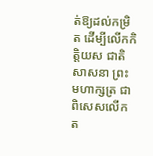ត់ឱ្យដល់កម្រិត ដើម្បីលើកកិត្តិយស ជាតិ សាសនា ព្រះមហាក្សត្រ ជាពិសេសលើកត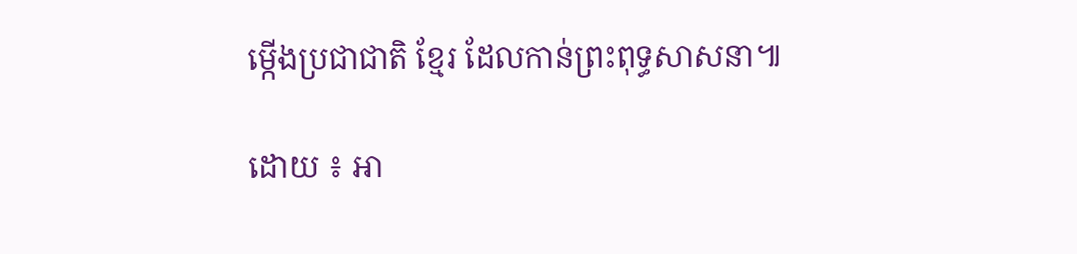ម្កើងប្រជាជាតិ ខ្មែរ ដែលកាន់ព្រះពុទ្ធសាសនា៕

ដោយ ៖ អា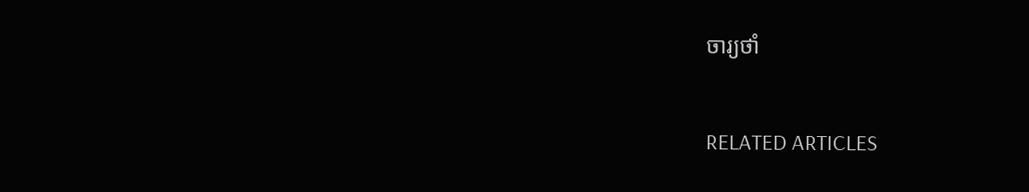ចារ្យថាំ

RELATED ARTICLES